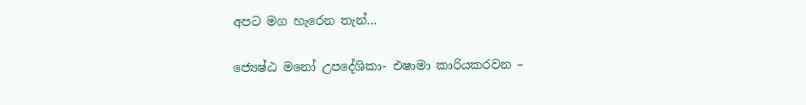අපට මග හැරෙන තැන්…

ජ්‍යෙෂ්ඨ මනෝ උපදේශිකා- එෂාමා කාරියකරවන –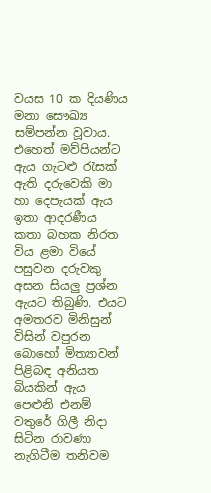වයස 10 ක දියණිය මනා සෞඛ්‍ය සම්පන්න වූවාය.  එහෙත් මව්පියන්ට ඇය ගැටළු රැසක් ඇති දරුවෙකි මා හා දෙපැයක් ඇය ඉතා ආදරණීය කතා බහක නිරත විය ළමා වියේ පසුවන දරුවකු අසන සියලු ප්‍රශ්න ඇයට තිබුණි. එයට අමතරව මිනිසුන් විසින් වපුරන බොහෝ මිත්‍යාවන් පිළිබඳ අනියත බියකින් ඇය පෙළුනි එනම්  වතුරේ ගිලී නිදා සිටින රාවණා නැගිටීම තනිවම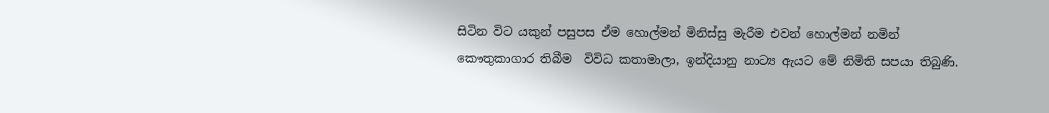සිටින විට යකුන් පසුපස ඒම හොල්මන් මිනිස්සු මැරීම එවන් හොල්මන් නමින් කෞතුකාගාර තිබීම  විවිධ කතාමාලා, ඉන්දියානු නාට්‍ය ඇයට මේ නිමිති සපයා තිබුණි.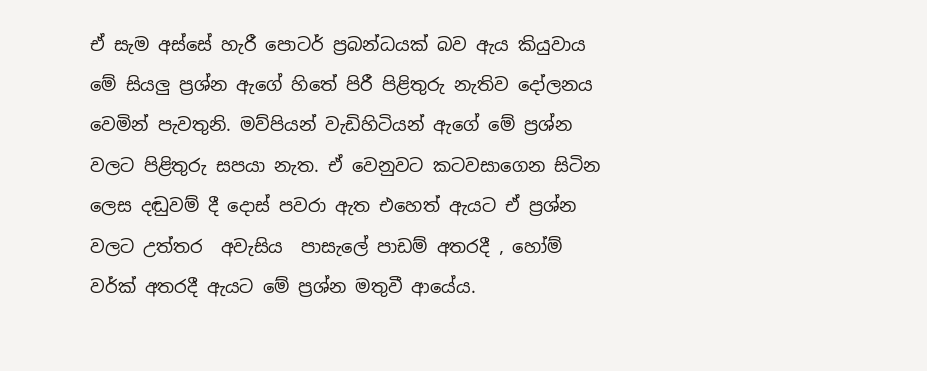ඒ සැම අස්සේ හැරී පොටර් ප්‍රබන්ධයක් බව ඇය කියුවාය මේ සියලු ප්‍රශ්න ඇගේ හිතේ පිරී පිළිතුරු නැතිව දෝලනය වෙමින් පැවතුනි. මව්පියන් වැඩිහිටියන් ඇගේ මේ ප්‍රශ්න වලට පිළිතුරු සපයා නැත. ඒ වෙනුවට කටවසාගෙන සිටින ලෙස දඬුවම් දී දොස් පවරා ඇත එහෙත් ඇයට ඒ ප්‍රශ්න වලට උත්තර  අවැසිය  පාසැලේ පාඩම් අතරදී , හෝම් වර්ක් අතරදී ඇයට මේ ප්‍රශ්න මතුවී ආයේය.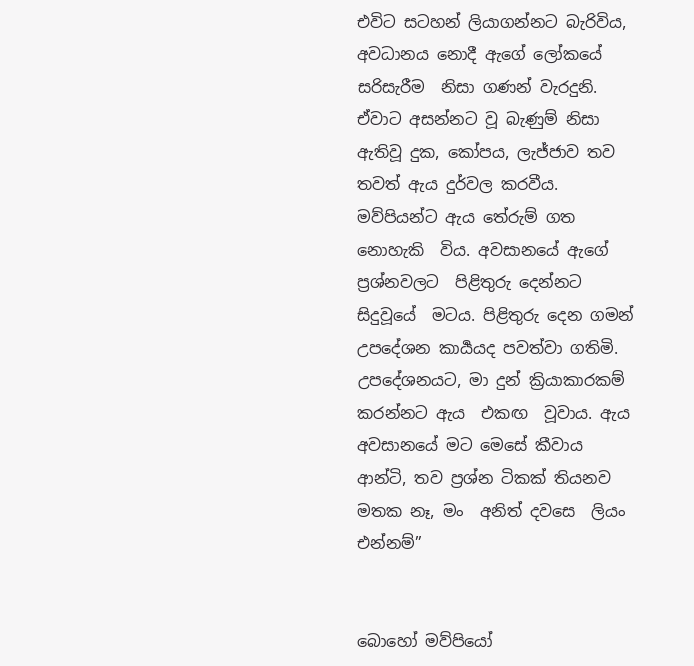එවිට සටහන් ලියාගන්නට බැරිවිය, අවධානය නොදී ඇගේ ලෝකයේ සරිසැරීම  නිසා ගණන් වැරදුනි. ඒවාට අසන්නට වූ බැණුම් නිසා ඇතිවූ දුක, කෝපය, ලැජ්ජාව තව තවත් ඇය දුර්වල කරවීය. මව්පියන්ට ඇය තේරුම් ගත නොහැකි  විය. අවසානයේ ඇගේ ප්‍රශ්නවලට  පිළිතුරු දෙන්නට  සිදුවූයේ  මටය. පිළිතුරු දෙන ගමන්  උපදේශන කාර්‍යයද පවත්වා ගතිමි. උපදේශනයට, මා දුන් ක්‍රියාකාරකම්  කරන්නට ඇය  එකඟ  වූවාය. ඇය අවසානයේ මට මෙසේ කීවාය ආන්ටි, තව ප්‍රශ්න ටිකක් තියනව මතක නෑ, මං  අනිත් දවසෙ  ලියං එන්නම්”


බොහෝ මව්පියෝ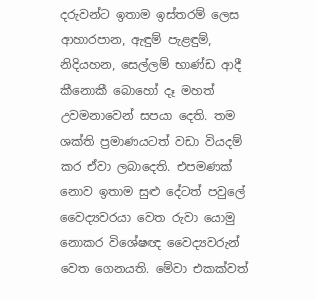දරුවන්ට ඉතාම ඉස්තරම් ලෙස ආහාරපාන, ඇඳුම් පැළඳුම්, නිදියහන, සෙල්ලම් භාණ්ඩ ආදී කීනොකී බොහෝ දෑ මහත් උවමනාවෙන් සපයා දෙති. තම ශක්ති ප්‍රමාණයටත් වඩා වියදම් කර ඒවා ලබාදෙති. එපමණක් නොව ඉතාම සුළු දේටත් පවුලේ වෛද්‍යවරයා වෙත රුවා යොමු නොකර විශේෂඥ වෛද්‍යවරුන් වෙත ගෙනයති. මේවා එකක්වත්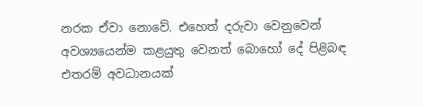නරක ඒවා නොවේ. එහෙත් දරුවා වෙනුවෙන් අවශ්‍යයෙන්ම කළයුතු වෙනත් බො‍හෝ දේ පිළිබඳ එතරම් අවධානයක්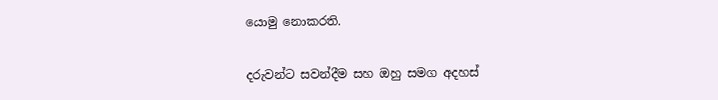යොමු නොකරති.

දරුවන්ට සවන්දීම සහ ඔහු සමග අදහස්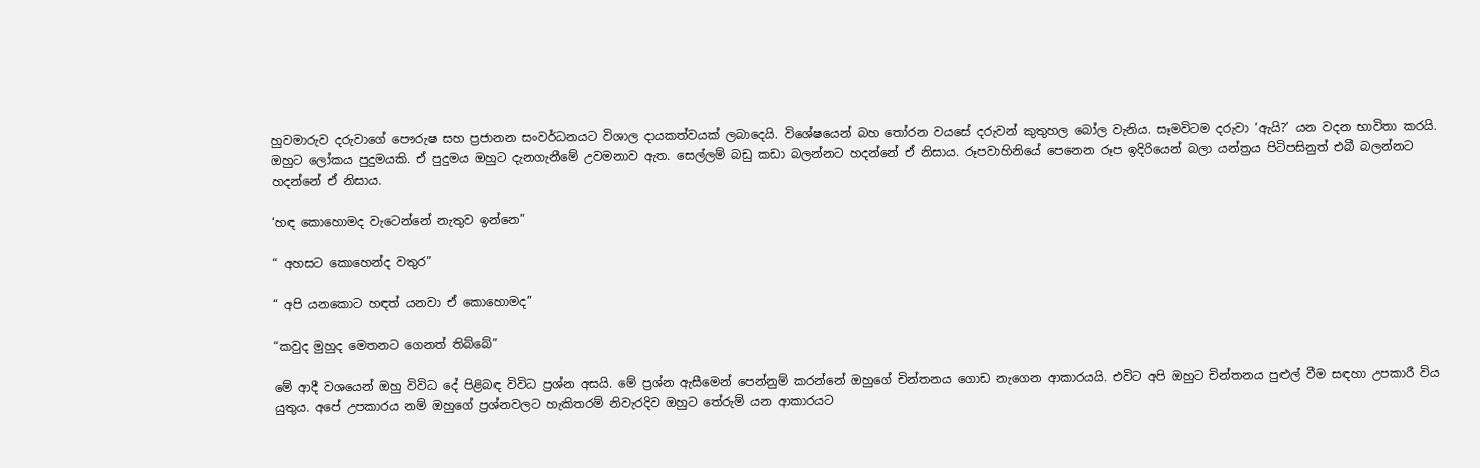හුවමාරුව දරුවාගේ පෞරුෂ සහ ප්‍රජානන සංවර්ධනයට විශාල දායකත්වයක් ලබාදෙයි. විශේෂයෙන් බහ තෝරන වයසේ දරුවන් කුතුහල බෝල වැනිය. සෑමවිටම දරුවා ‘ඇයි?’ යන වදන භාවිතා කරයි. ඔහුට ලෝකය පුදුමයකි. ඒ පුදුමය ඔහුට දැනගැනීමේ උවමනාව ඇත. සෙල්ලම් බඩු කඩා බලන්නට හදන්නේ ඒ නිසාය. රූපවාහිනියේ පෙනෙන රූප ඉදිරියෙන් බලා යන්ත්‍රය පිටිපසිනුත් එබී බලන්නට හදන්නේ ඒ නිසාය.

‘හඳ කොහොමද වැටෙන්නේ නැතුව ඉන්නෙ”

“ අහසට කොහෙන්ද වතුර”

“ අපි යනකොට හඳත් යනවා ඒ කොහොමද”

“කවුද මුහුද මෙතනට ගෙනත් තිබ්බේ”

මේ ආදී වශයෙන් ඔහු විවිධ දේ පිළිබඳ විවිධ ප්‍රශ්න අසයි. මේ ප්‍රශ්න ඇසීමෙන් පෙන්නුම් කරන්නේ ඔහුගේ චින්තනය ගොඩ නැගෙන ආකාරයයි. එවිට අපි ඔහුට චින්තනය පුළුල් වීම සඳහා උපකාරී විය යුතුය. අපේ උපකාරය නම් ඔහුගේ ප්‍රශ්නවලට හැකිතරම් නිවැරදිව ඔහුට තේරුම් යන ආකාරයට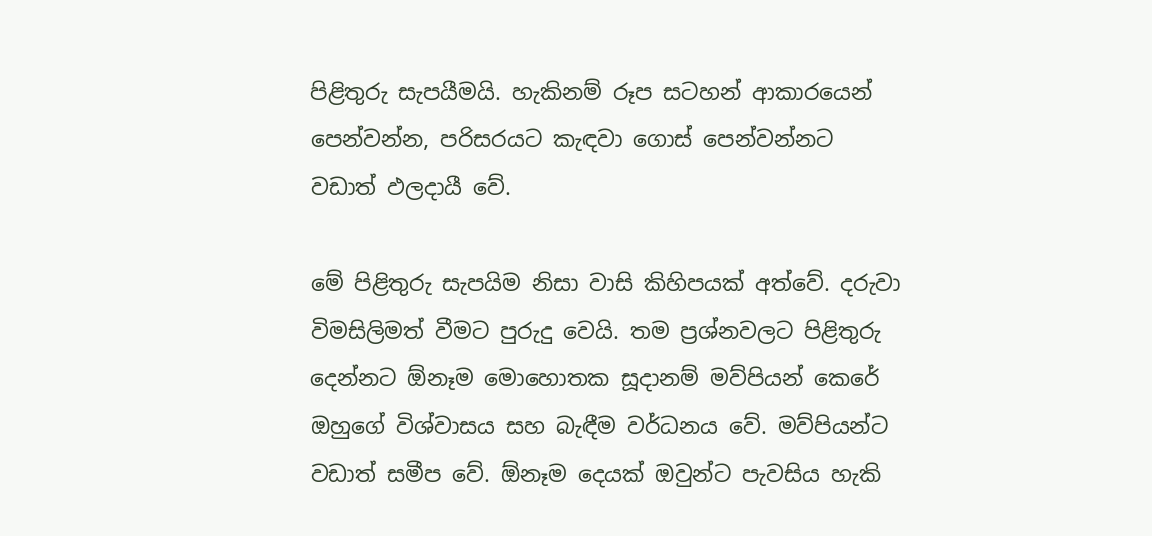පිළිතුරු සැපයීමයි. හැකිනම් රූප සටහන් ආකාරයෙන් පෙන්වන්න, පරිසරයට කැඳවා ගොස් පෙන්වන්නට වඩාත් ඵලදායී වේ.

මේ පිළිතුරු සැපයිම නිසා වාසි කිහිපයක් අත්වේ. දරුවා විමසිලිමත් වීමට පුරුදු වෙයි. තම ප්‍රශ්නවලට පිළිතුරු දෙන්නට ඕනෑම මොහොතක සූදානම් මව්පියන් කෙරේ ඔහුගේ විශ්වාසය සහ බැඳීම වර්ධනය වේ. මව්පියන්ට වඩාත් සමීප වේ. ඕනෑම දෙයක් ඔවුන්ට පැවසිය හැකි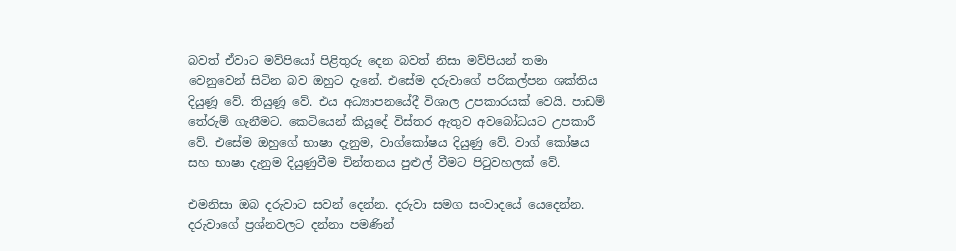බවත් ඒවාට මව්පියෝ පිළිතුරු දෙන බවත් නිසා මව්පියන් තමා වෙනුවෙන් සිටින බව ඔහුට දැනේ. එසේම දරුවාගේ පරිකල්පන ශක්තිය දියුණූ වේ. තියුණූ වේ. එය අධ්‍යාපනයේදී විශාල උපකාරයක් වෙයි. පාඩම් තේරුම් ගැනීමට. කෙටියෙන් කියූදේ විස්තර ඇතුව අවබෝධයට උපකාරී වේ. එසේම ඔහුගේ භාෂා දැනුම, වාග්කෝෂය දියුණු වේ. වාග් කෝෂය සහ භාෂා දැනුම දියුණුවීම චින්තනය පුළුල් වීමට පිටුවහලක් වේ.

එමනිසා ඔබ දරුවාට සවන් දෙන්න. දරුවා සමග සංවාදයේ යෙදෙන්න. දරුවාගේ ප්‍රශ්නවලට දන්නා පමණින්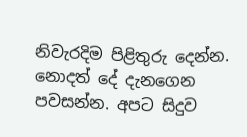නිවැරදිම පිළිතුරු දෙන්න. නොදත් දේ දැනගෙන පවසන්න. අපට සිදුව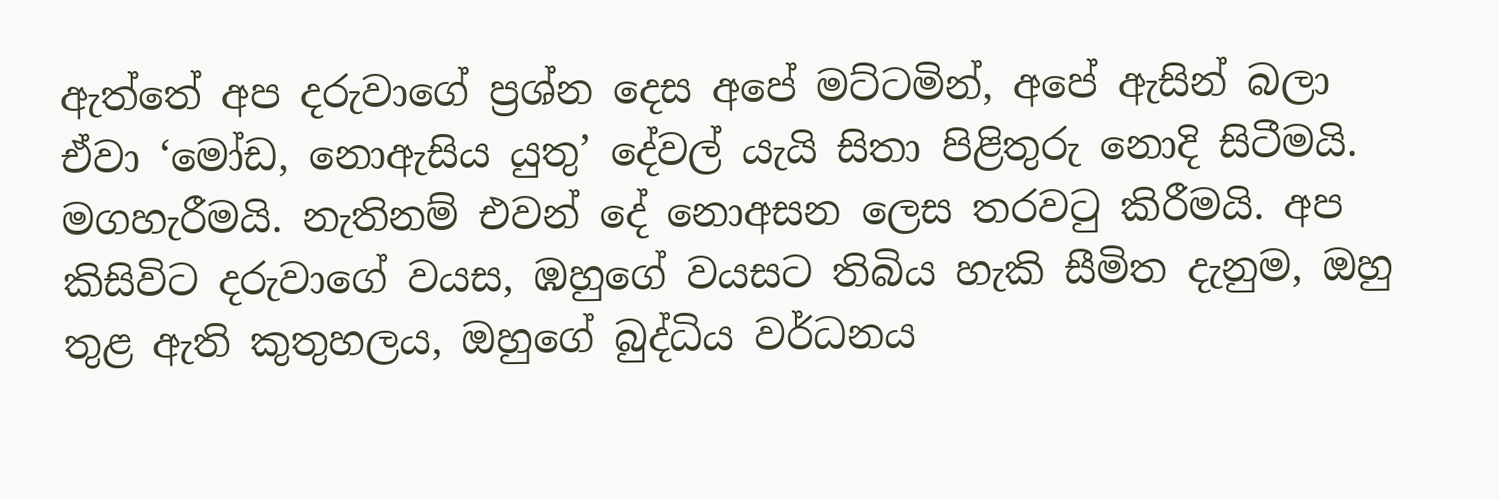ඇත්තේ අප දරුවාගේ ප්‍රශ්න දෙස අපේ මට්ටමින්, අපේ ඇසින් බලා  ඒවා ‘මෝඩ, නොඇසිය යුතු’ දේවල් යැයි සිතා පිළිතුරු නොදි සිටීමයි. මගහැරීමයි. නැතිනම් එවන් දේ නොඅසන ලෙස තරවටු කිරීමයි. අප කිසිවිට දරුවාගේ වයස, ඹහුගේ වයසට තිබිය හැකි සීමිත දැනුම, ඔහු තුළ ඇති කුතුහලය, ඔහුගේ බුද්ධිය වර්ධනය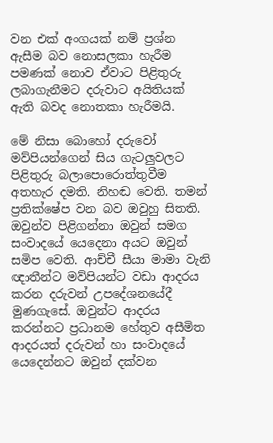වන එක් අංගයක් නම් ප්‍රශ්න ඇසීම බව නොසලකා හැරීම පමණක් නොව ඒවාට පිළිතුරු ලබාගැනීමට දරුවාට අයිතියක් ඇති බවද නොතකා හැරීමයි.

මේ නිසා බොහෝ දරුවෝ මව්පියන්ගෙන් සිය ගැටලුවලට පිළිතුරු බලාපොරොත්තුවීම අතහැර දමති. නිහඬ වෙති. තමන් ප්‍රතික්ෂේප වන බව ඔවුහු සිතති. ඔවුන්ව පිළිගන්නා ඔවුන් සමග සංවාදයේ යෙදෙනා අයට ඔවුන් සමිප වෙති. ආච්චී සීයා මාමා වැනි ඥාතීන්ට මව්පියන්ට වඩා ආදරය කරන දරුවන් උපදේශනයේදී මුණගැසේ. ඔවුන්ට ආදරය කරන්නට ප්‍රධානම හේතුව අසීමිත ආදරයත් දරුවන් හා සංවාදයේ යෙදෙන්නට ඔවුන් දක්වන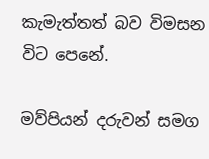කැමැත්තත් බව විමසන විට පෙනේ.

මව්පියන් දරුවන් සමග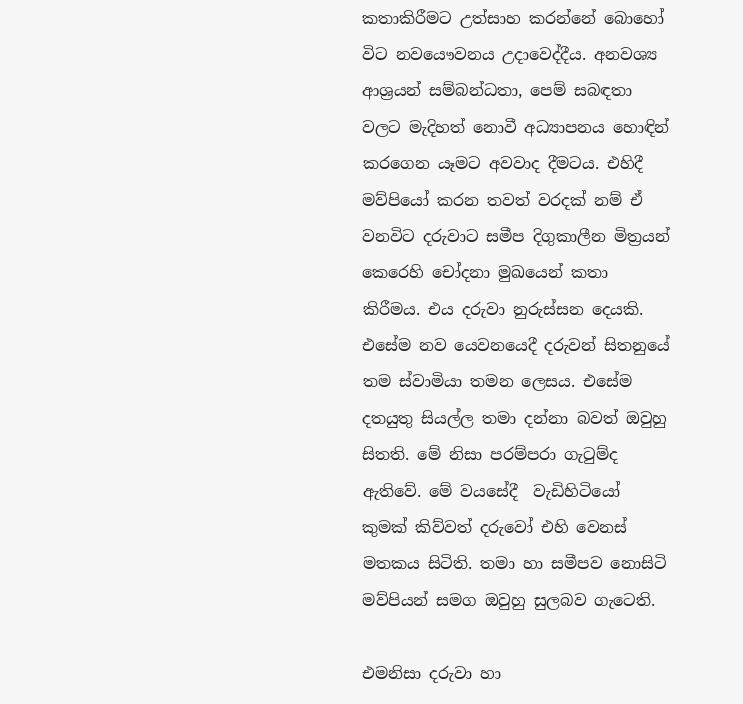කතාකිරීමට උත්සාහ කරන්නේ බොහෝ විට නවයෞවනය උදාවෙද්දීය. අනවශ්‍ය ආශ්‍රයන් සම්බන්ධතා, පෙම් සබඳතා වලට මැදිහත් නොවී අධ්‍යාපනය හොඳින් කරගෙන යෑමට අවවාද දීමටය. එහිදී මව්පියෝ කරන තවත් වරදක් නම් ඒ වනවිට දරුවාට සමීප දිගුකාලීන මිත්‍රයන් කෙරෙහි චෝදනා මුඛයෙන් කතා කිරීමය. එය දරුවා නුරුස්සන දෙයකි. එසේම නව යෙවනයෙදී දරුවන් සිතනුයේ තම ස්වාමියා තමන ලෙසය. එසේම දතයුතු සියල්ල තමා දන්නා බවත් ඔවුහු සිතති. මේ නිසා පරම්පරා ගැටුම්ද ඇතිවේ. මේ වයසේදී  වැඩිහිටියෝ කුමක් කිව්වත් දරුවෝ එහි වෙනස් මතකය සිටිති. තමා හා සමීපව නොසිටි මව්පියන් සමග ඔවුහු සුලබව ගැටෙති.

එමනිසා දරුවා හා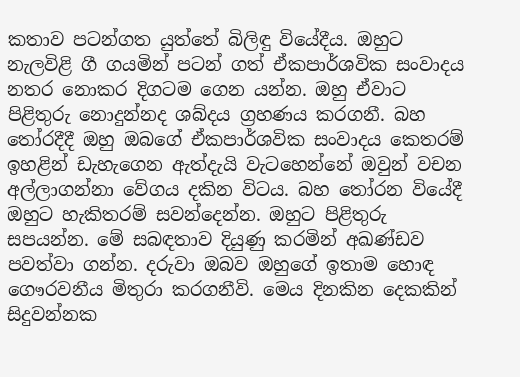කතාව පටන්ගත යුත්තේ බිලිඳු වියේදීය. ඔහුට නැලවිළි ගී ගයමින් පටන් ගත් ඒකපාර්ශවික සංවාදය නතර නොකර දිගටම ගෙන යන්න. ඔහු ඒවාට පිළිතුරු නොදුන්නද ශබ්දය ග්‍රහණය කරගනී. බහ තෝරදීදී ඔහු ඔබගේ ඒකපාර්ශවික සංවාදය කෙතරම් ඉහළින් ඩැහැගෙන ඇත්දැයි වැටහෙන්නේ ඔවුන් වචන අල්ලාගන්නා වේගය දකින විටය. බහ තෝරන වියේදී ඔහුට හැකිතරම් සවන්දෙන්න. ඔහුට පිළිතුරු සපයන්න. මේ සබඳතාව දියුණු කරමින් අඛණ්ඩව පවත්වා ගන්න. දරුවා ඔබව ඔහුගේ ඉතාම හොඳ ගෞරවනීය මිතුරා කරගනීවි. මෙය දිනකින දෙකකින් සිදුවන්නක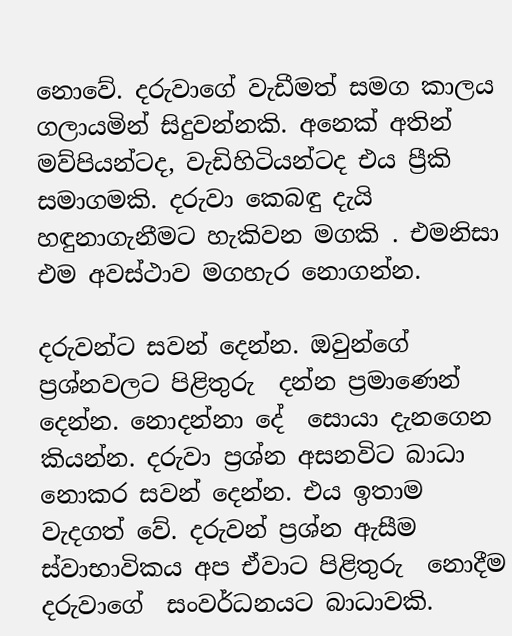නොවේ. දරුවාගේ වැඩීමත් සමග කාලය ගලායමින් සිදුවන්නකි. අනෙක් අතින් මව්පියන්ටද, වැඩිහිටියන්ටද එය ප්‍රීකි සමාගමකි. දරුවා කෙබඳු දැයි හඳුනාගැනීමට හැකිවන මගකි . එමනිසා එම අවස්ථාව මගහැර නොගන්න.

දරුවන්ට සවන් දෙන්න. ඔවුන්ගේ ප්‍රශ්නවලට පිළිතුරු  දන්න ප්‍රමාණෙන් දෙන්න. නොදන්නා දේ  සොයා දැනගෙන කියන්න. දරුවා ප්‍රශ්න අසනවිට බාධා නොකර සවන් දෙන්න. එය ඉතාම වැදගත් වේ. දරුවන් ප්‍රශ්න ඇසීම ස්වාභාවිකය අප ඒවාට පිළිතුරු  නොදීම දරුවාගේ  සංවර්ධනයට බාධාවකි.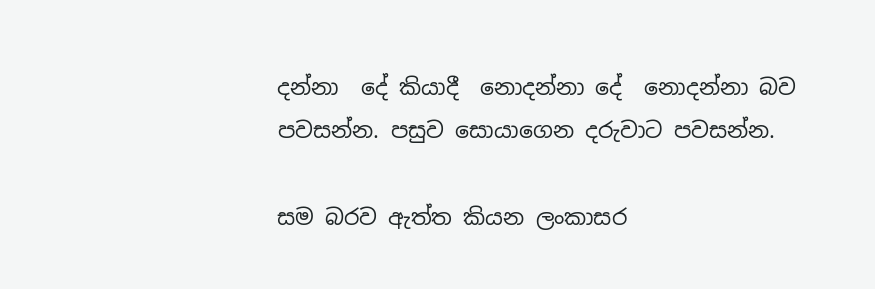දන්නා  දේ කියාදී  නොදන්නා දේ  නොදන්නා බව  පවසන්න. පසුව සොයාගෙන දරුවාට පවසන්න.

සම බරව ඇත්ත කියන ලංකාසර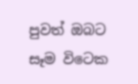පුවත් ඔබට සෑම විටෙක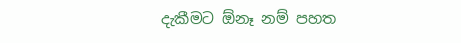දැකීමට ඕනෑ නම් පහත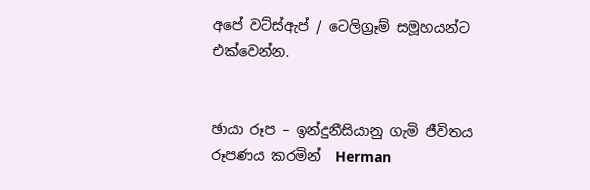අපේ වට්ස්ඇප් / ටෙලිග්‍රෑම් සමූහයන්ට එක්වෙන්න.


ඡායා රූප – ඉන්දුනීසියානු ගැමි ජීවිතය රූපණය කරමින්  Herman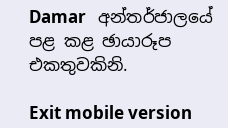Damar   අන්තර්ජාලයේ පළ කළ ඡායාරූප එකතුවකිනි.

Exit mobile version